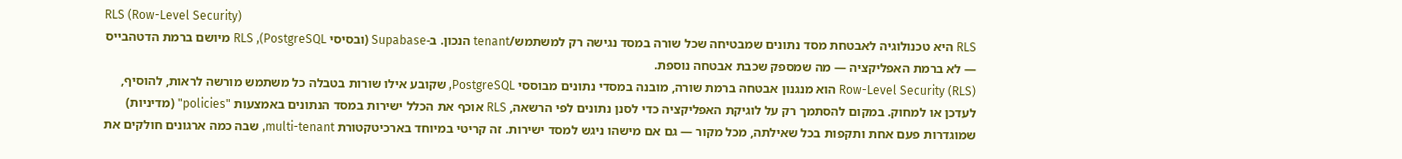RLS (Row-Level Security)
RLS היא טכנולוגיה לאבטחת מסד נתונים שמבטיחה שכל שורה במסד נגישה רק למשתמש/tenant הנכון. ב-Supabase (ובסיסי PostgreSQL), RLS מיושם ברמת הדטהבייס — לא ברמת האפליקציה — מה שמספק שכבת אבטחה נוספת.
Row-Level Security (RLS) הוא מנגנון אבטחה ברמת שורה, מובנה במסדי נתונים מבוססי PostgreSQL, שקובע אילו שורות בטבלה כל משתמש מורשה לראות, להוסיף, לעדכן או למחוק. במקום להסתמך רק על לוגיקת האפליקציה כדי לסנן נתונים לפי הרשאה, RLS אוכף את הכלל ישירות במסד הנתונים באמצעות "policies" (מדיניות) שמוגדרות פעם אחת ותקפות בכל שאילתה, מכל מקור — גם אם מישהו ניגש למסד ישירות. זה קריטי במיוחד בארכיטקטורת multi-tenant, שבה כמה ארגונים חולקים את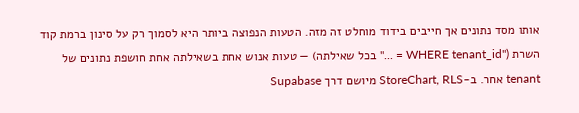אותו מסד נתונים אך חייבים בידוד מוחלט זה מזה. הטעות הנפוצה ביותר היא לסמוך רק על סינון ברמת קוד השרת ("WHERE tenant_id = ..." בכל שאילתה) — טעות אנוש אחת בשאילתה אחת חושפת נתונים של tenant אחר. ב-StoreChart, RLS מיושם דרך Supabase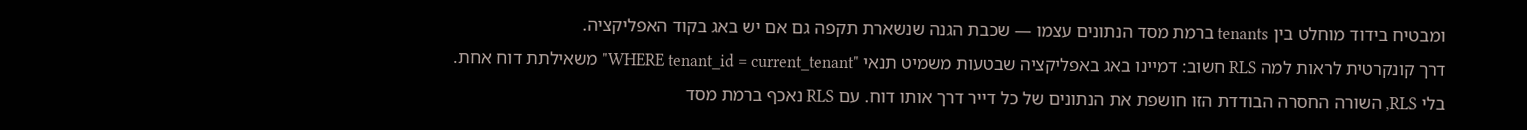ומבטיח בידוד מוחלט בין tenants ברמת מסד הנתונים עצמו — שכבת הגנה שנשארת תקפה גם אם יש באג בקוד האפליקציה.
דרך קונקרטית לראות למה RLS חשוב: דמיינו באג באפליקציה שבטעות משמיט תנאי "WHERE tenant_id = current_tenant" משאילתת דוח אחת. בלי RLS, השורה החסרה הבודדת הזו חושפת את הנתונים של כל דייר דרך אותו דוח. עם RLS נאכף ברמת מסד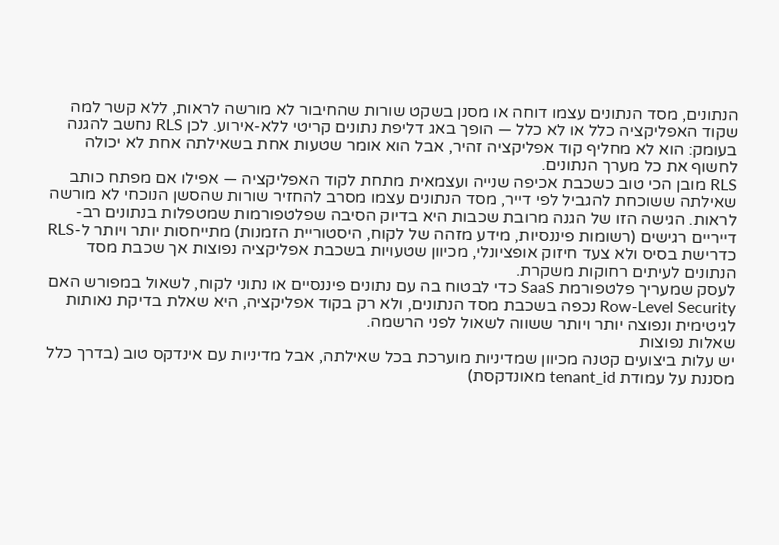הנתונים, מסד הנתונים עצמו דוחה או מסנן בשקט שורות שהחיבור לא מורשה לראות, ללא קשר למה שקוד האפליקציה כלל או לא כלל — הופך באג דליפת נתונים קריטי ללא-אירוע. לכן RLS נחשב להגנה בעומק: הוא לא מחליף קוד אפליקציה זהיר, אבל הוא אומר שטעות אחת בשאילתה אחת לא יכולה לחשוף את כל מערך הנתונים.
RLS מובן הכי טוב כשכבת אכיפה שנייה ועצמאית מתחת לקוד האפליקציה — אפילו אם מפתח כותב שאילתה ששוכחת להגביל לפי דייר, מסד הנתונים עצמו מסרב להחזיר שורות שהסשן הנוכחי לא מורשה לראות. הגישה הזו של הגנה מרובת שכבות היא בדיוק הסיבה שפלטפורמות שמטפלות בנתונים רב-דייריים רגישים (רשומות פיננסיות, מידע מזהה של לקוח, היסטוריית הזמנות) מתייחסות יותר ויותר ל-RLS כדרישת בסיס ולא צעד חיזוק אופציונלי, מכיוון שטעויות בשכבת אפליקציה נפוצות אך שכבת מסד הנתונים לעיתים רחוקות משקרת.
לעסק שמעריך פלטפורמת SaaS כדי לבטוח בה עם נתונים פיננסיים או נתוני לקוח, לשאול במפורש האם Row-Level Security נכפה בשכבת מסד הנתונים, ולא רק בקוד אפליקציה, היא שאלת בדיקת נאותות לגיטימית ונפוצה יותר ויותר ששווה לשאול לפני הרשמה.
שאלות נפוצות
יש עלות ביצועים קטנה מכיוון שמדיניות מוערכת בכל שאילתה, אבל מדיניות עם אינדקס טוב (בדרך כלל מסננת על עמודת tenant_id מאונדקסת)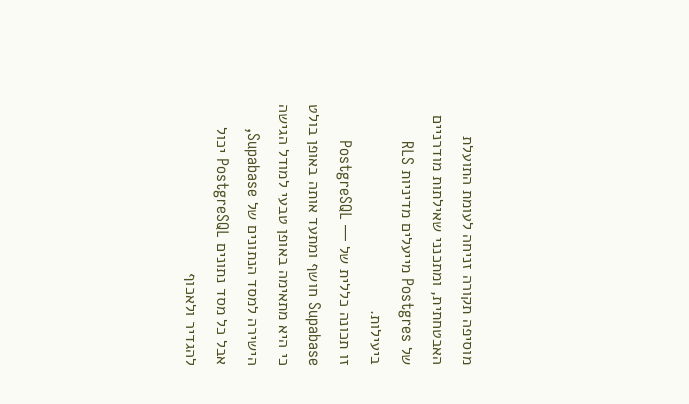מוסיפה תקורה זניחה לעומת התועלת האבטחתית, ומתכנני שאילתות מודרניים של Postgres מייעלים מדיניות RLS ביעילות.
זו תכונה כללית של PostgreSQL — Supabase חושף ומתעד אותה באופן בולט כי היא מתאימה באופן טבעי למודל הגישה הישירה למסד הנתונים של Supabase, אבל כל מסד נתונים PostgreSQL יכול להגדיר ולאכוף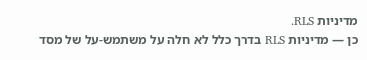מדיניות RLS.
כן — מדיניות RLS בדרך כלל לא חלה על משתמש-על של מסד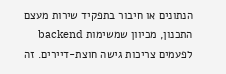הנתונים או חיבור בתפקיד שירות מעצם התכנון, מכיוון שמשימות backend לפעמים צריכות גישה חוצת-דיירים. זה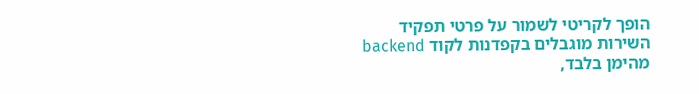הופך לקריטי לשמור על פרטי תפקיד השירות מוגבלים בקפדנות לקוד backend מהימן בלבד,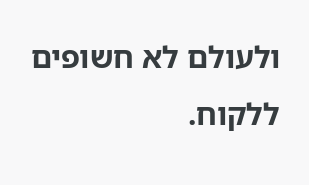ולעולם לא חשופים ללקוח.